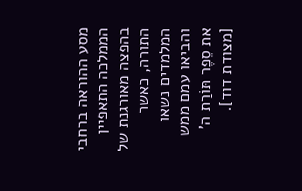מסע ההוראה ברחבי הממלכה התאפיין בהפצה מאורגנת של התורה, כאשר המלמדים נשאו והביאו עמם ממש את סֵפֶר תּוֹרַת ה' [מצודת דוד].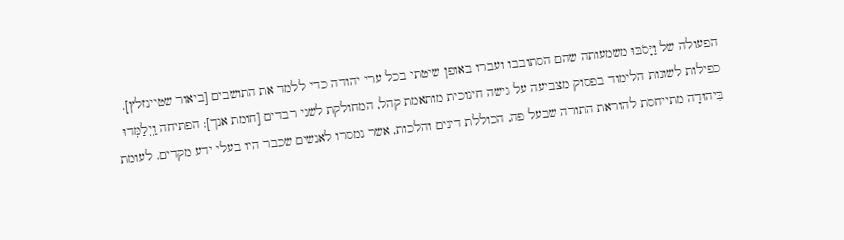הפעולה של וַיָּסֹבּוּ משמעותה שהם הסתובבו ועברו באופן שיטתי בכל ערי יהודה כדי ללמד את התושבים [ביאור שטיינזלץ].
כפילות לשונות הלימוד בפסוק מצביעה על גישה חינוכית מותאמת קהל, המחולקת לשני רבדים [חומת אנך]: הפתיחה וַֽיְלַמְּדוּ בִּיהוּדָה מתייחסת להוראת התורה שבעל פה, הכוללת דינים והלכות, אשר נמסרו לאנשים שכבר היו בעלי ידע מקדים. לעומת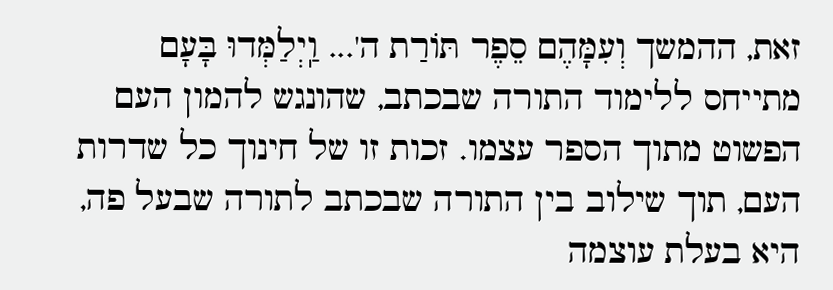זאת, ההמשך וְעִמָּהֶם סֵפֶר תּוֹרַת ה'... וַֽיְלַמְּדוּ בָּעָם מתייחס ללימוד התורה שבכתב, שהונגש להמון העם הפשוט מתוך הספר עצמו. זכות זו של חינוך כל שדרות העם, תוך שילוב בין התורה שבכתב לתורה שבעל פה, היא בעלת עוצמה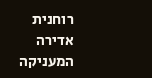רוחנית אדירה המעניקה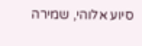סיוע אלוהי, שמירה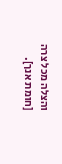והצלה מכל צרה [חומת אנך].